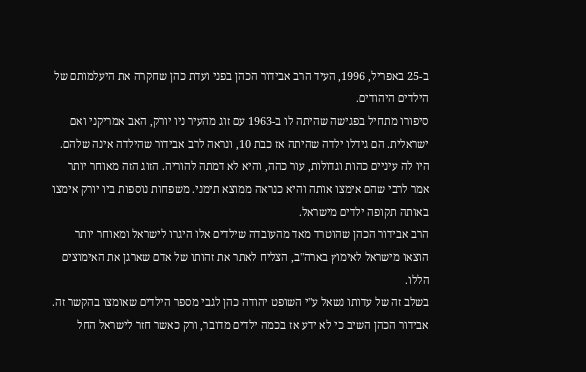ב-25 באפריל, 1996, העיד הרב אבידור הכהן בפני ועדת כהן שחקרה את היעלמותם של הילדים היהודים.
סיפורו מתחיל בפגישה שהיתה לו ב-1963 עם זוג מהעיר ניו יורק, האב אמריקני ואם ישראלית. הם גידלו ילדה שהיתה אז כבת 10, ונראה לרב אבידור שהילדה אינה שלהם. היו לה עיניים כהות וגדולות, עור כהה, והיא לא דמתה להוריה. הזוג הזה מאוחר יותר אמר לרבי שהם אימצו אותה והיא כנראה ממוצא תימני. משפחות נוספות ביו יורק אימצו באותה תקופה ילדים מישראל.
הרב אבידור הכהן שהוטרד מאד מהעובדה שילדים אלו היגרו לישראל ומאוחר יותר הוצאו מישראל לאימוץ בארה"ב, הצליח לאתר את זהותו של אדם שארגן את האימוצים הללו.
בשלב זה של עדותו נשאל ע"י השופט יהודה כהן לגבי מספר הילדים שאומצו בהקשר זה. אבידור הכהן השיב כי לא ידע אז בכמה ילדים מדובר, ורק כאשר חזר לישראל החל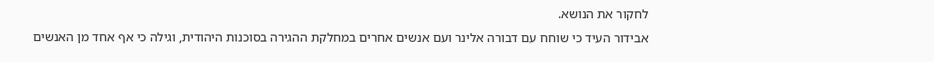לחקור את הנושא.
אבידור העיד כי שוחח עם דבורה אלינר ועם אנשים אחרים במחלקת ההגירה בסוכנות היהודית, וגילה כי אף אחד מן האנשים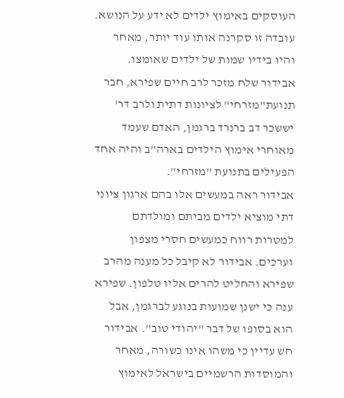העוסקים באימוץ ילדים לא ידע על הנושא. עובדה זו סקרנה אותו עוד יותר, מאחר והיו בידיו שמות של ילדים שאומצו.
אבידור שלח מזכר לרב חיים שפירא, חבר תנועת"מזרחי" לציונות דתית ולרב דר' יששכר דב ברנרד ברגמן, האדם שעמד מאוחרי אימוץ הילדים בארה"ב והיה אחד הפעילים בתנועת "מזרחי".
אבידור ראה במעשים אלו בהם ארגון ציוני דתי מוציא ילדים מביתם ומולדתם למטרות רווח כמעשים חסרי מצפון וערכים. אבידור לא קיבל כל מענה מהרב שפירא והחליט להרים אליו טלפון. שפירא ענה כי ישנן שמועות בנוגע לברגמן, אבל הוא בסופו של דבר "יהודי טוב". אבידור חש עדיין כי משהו אינו כשורה, מאחר והמוסדות הרשמיים בישראל לאימוץ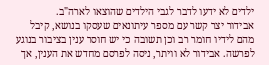ילדים לא ידעו לדבר לגבי הילדים שהוצאו לארה"ב.
אבידור יצר קשר עם מספר עיתונאים שעסקו בנושא, קיבל מהם לידיו חומר רב וכן תשובה כי יש חוסר ענין בציבור בנוגע לפרשה. אבידור לא וויתר, ניסה לפרסם מחדש את הענין, אך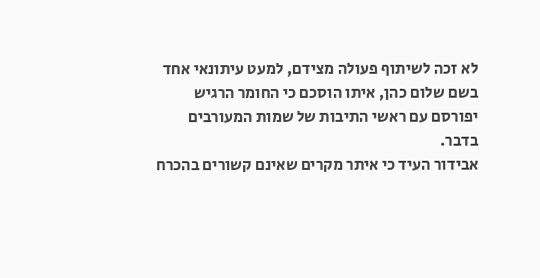לא זכה לשיתוף פעולה מצידם, למעט עיתונאי אחד בשם שלום כהן, איתו הוסכם כי החומר הרגיש יפורסם עם ראשי התיבות של שמות המעורבים בדבר.
אבידור העיד כי איתר מקרים שאינם קשורים בהכרח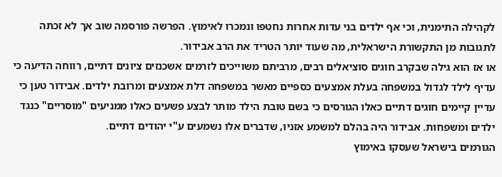לקהילה התימנית, וכי אף ילדים בני עדות אחרות נחטפו ונמכרו לאימוץ. הפרשה פורסמה שוב אך לא זכתה לתגובות מן התקשורת הישראלית, מה שעוד יותר הטריד את הרב אבידור.
או אז הוא גילה שבקרב חוגים סוציאלים רבים, מרביתם משוייכים לזרמים אשכנזים ציונים דתיים, רווחה הדיעה כי עדיף לילד לגדול במשפחה בעלת אמצעים כספיים מאשר במשפחה דלת אמצעים ומרובת ילדים. אבידור טען כי עדיין קיימים חוגים דתיים כאלו הגורסים כי בשם טובת הילד מותר לבצע פשעים כאלו ממניעים "מוסריים" כנגד ילדים ומשפחות. אבידור היה בהלם למשמע אזניו, שדברים אלו נשמעים ע"י יהודים דתיים.
הגורמים בישראל שעסקו באימוץ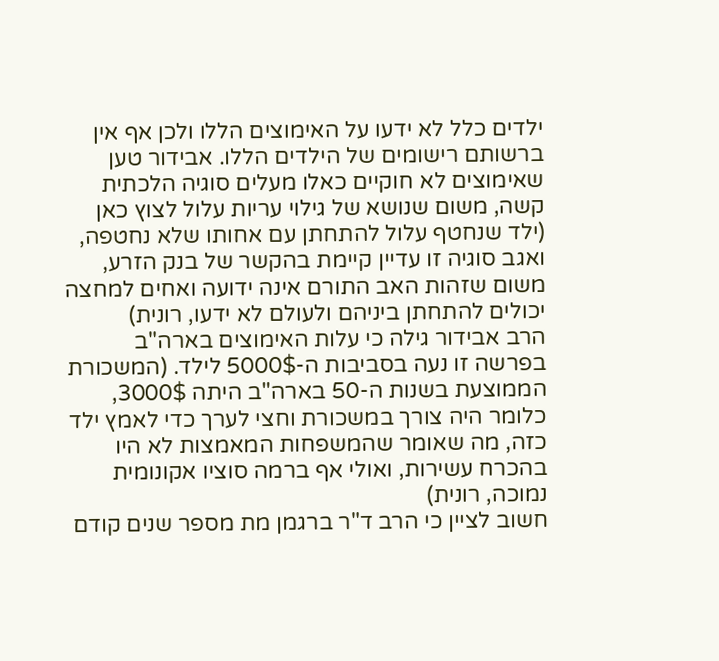ילדים כלל לא ידעו על האימוצים הללו ולכן אף אין ברשותם רישומים של הילדים הללו. אבידור טען שאימוצים לא חוקיים כאלו מעלים סוגיה הלכתית קשה, משום שנושא של גילוי עריות עלול לצוץ כאן (ילד שנחטף עלול להתחתן עם אחותו שלא נחטפה, ואגב סוגיה זו עדיין קיימת בהקשר של בנק הזרע, משום שזהות האב התורם אינה ידועה ואחים למחצה יכולים להתחתן ביניהם ולעולם לא ידעו, רונית)
הרב אבידור גילה כי עלות האימוצים בארה"ב בפרשה זו נעה בסביבות ה-5000$ לילד. (המשכורת הממוצעת בשנות ה-50 בארה"ב היתה 3000$, כלומר היה צורך במשכורת וחצי לערך כדי לאמץ ילד כזה, מה שאומר שהמשפחות המאמצות לא היו בהכרח עשירות, ואולי אף ברמה סוציו אקונומית נמוכה, רונית)
חשוב לציין כי הרב ד"ר ברגמן מת מספר שנים קודם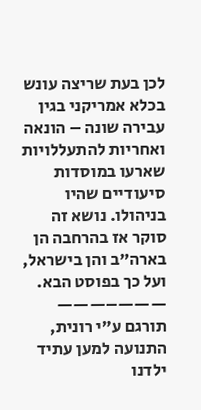לכן בעת שריצה עונש בכלא אמריקני בגין עבירה שונה – הונאה ואחריות להתעללויות שארעו במוסדות סיעודיים שהיו בניהולו. נושא זה סוקר אז בהרחבה הן בארה"ב והן בישראל, ועל כך בפוסט הבא.
———–———
תורגם ע”י רונית, התנועה למען עתיד ילדנו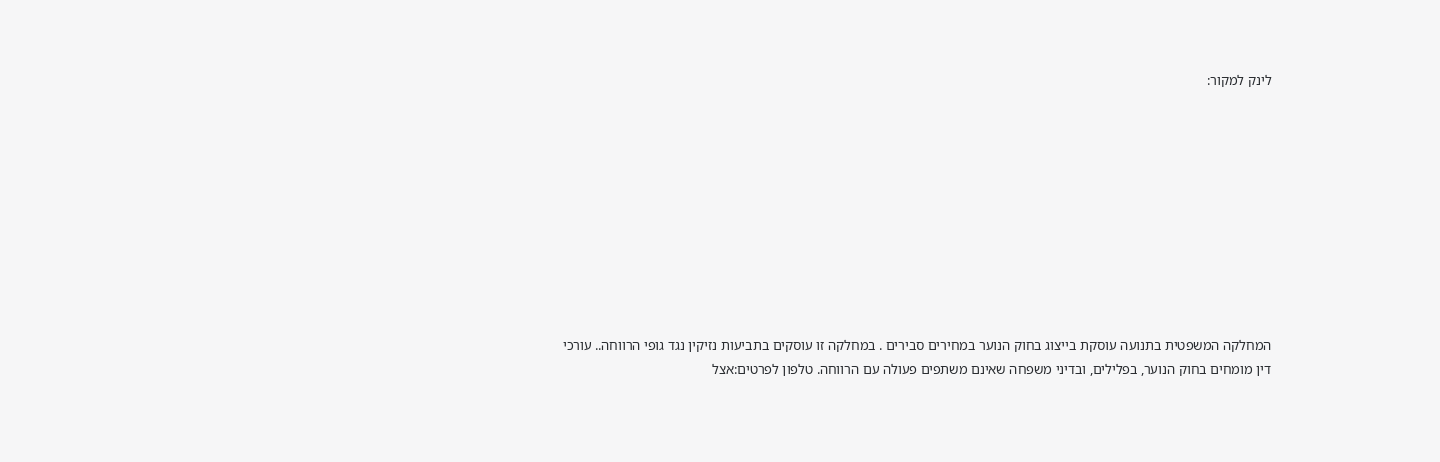לינק למקור:










המחלקה המשפטית בתנועה עוסקת בייצוג בחוק הנוער במחירים סבירים . במחלקה זו עוסקים בתביעות נזיקין נגד גופי הרווחה.. עורכי דין מומחים בחוק הנוער, בפלילים, ובדיני משפחה שאינם משתפים פעולה עם הרווחה. טלפון לפרטים:אצל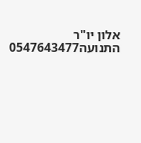אלון יו"ר התנועה0547643477